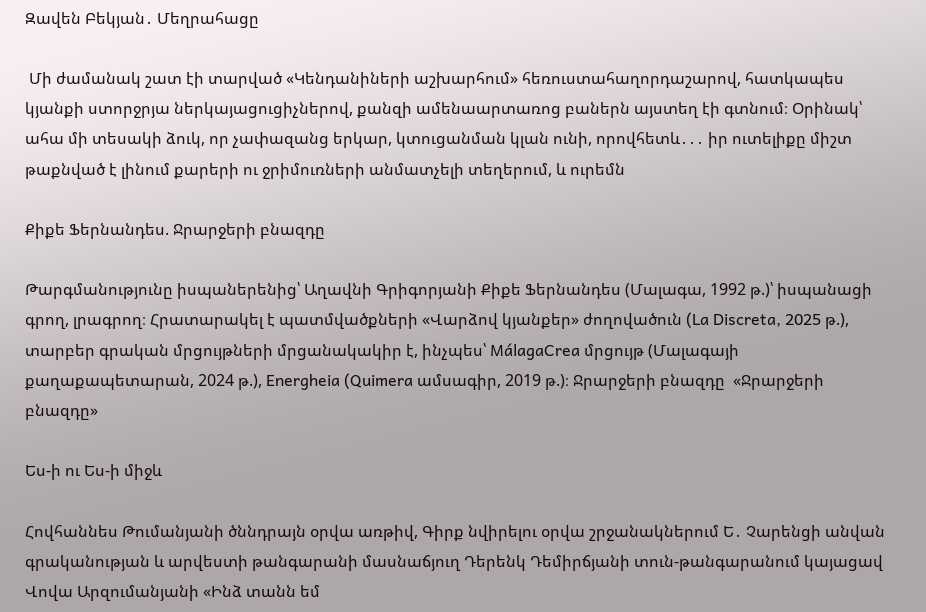Զավեն Բեկյան․ Մեղրահացը

 Մի ժամանակ շատ էի տարված «Կենդանիների աշխարհում» հեռուստահաղորդաշարով, հատկապես կյանքի ստորջրյա ներկայացուցիչներով, քանզի ամենաարտառոց բաներն այստեղ էի գտնում։ Օրինակ՝ ահա մի տեսակի ձուկ, որ չափազանց երկար, կտուցանման կլան ունի, որովհետև․․․ իր ուտելիքը միշտ թաքնված է լինում քարերի ու ջրիմուռների անմատչելի տեղերում, և ուրեմն

Քիքե Ֆերնանդես. Ջրարջերի բնազդը

Թարգմանությունը իսպաներենից՝ Աղավնի Գրիգորյանի Քիքե Ֆերնանդես (Մալագա, 1992 թ.)՝ իսպանացի գրող, լրագրող։ Հրատարակել է պատմվածքների «Վարձով կյանքեր» ժողովածուն (La Discreta, 2025 թ.), տարբեր գրական մրցույթների մրցանակակիր է, ինչպես՝ MálagaCrea մրցույթ (Մալագայի քաղաքապետարան, 2024 թ.), Energheia (Quimera ամսագիր, 2019 թ.)։ Ջրարջերի բնազդը  «Ջրարջերի բնազդը»

Ես-ի ու Ես-ի միջև

Հովհաննես Թումանյանի ծննդրայն օրվա առթիվ, Գիրք նվիրելու օրվա շրջանակներում Ե․ Չարենցի անվան գրականության և արվեստի թանգարանի մասնաճյուղ Դերենկ Դեմիրճյանի տուն-թանգարանում կայացավ Վովա Արզումանյանի «Ինձ տանն եմ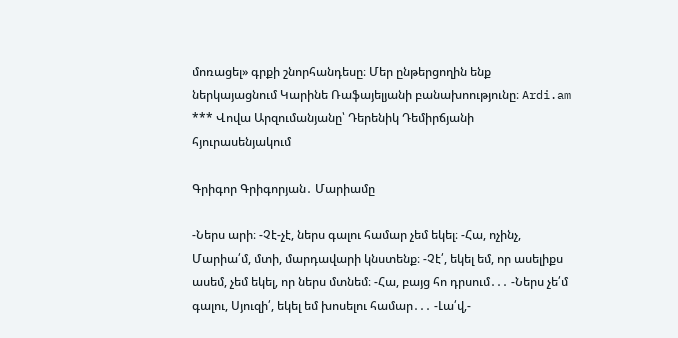մոռացել» գրքի շնորհանդեսը։ Մեր ընթերցողին ենք ներկայացնում Կարինե Ռաֆայելյանի բանախոությունը։ Ardi.am *** Վովա Արզումանյանը՝ Դերենիկ Դեմիրճյանի հյուրասենյակում

Գրիգոր Գրիգորյան․ Մարիամը

-Ներս արի։ -Չէ-չէ, ներս գալու համար չեմ եկել։ -Հա, ոչինչ, Մարիա՛մ, մտի, մարդավարի կնստենք։ -Չէ՛, եկել եմ, որ ասելիքս ասեմ, չեմ եկել, որ ներս մտնեմ։ -Հա, բայց հո դրսում․․․ -Ներս չե՛մ գալու, Սյուզի՛, եկել եմ խոսելու համար․․․ -Լա՛վ,-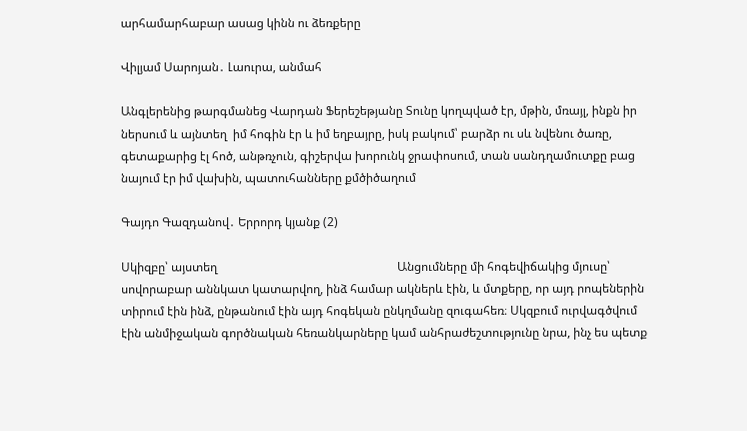արհամարհաբար ասաց կինն ու ձեռքերը

Վիլյամ Սարոյան․ Լաուրա, անմահ

Անգլերենից թարգմանեց Վարդան Ֆերեշեթյանը Տունը կողպված էր, մթին, մռայլ, ինքն իր ներսում և այնտեղ  իմ հոգին էր և իմ եղբայրը, իսկ բակում՝ բարձր ու սև նվենու ծառը,  գետաքարից էլ հոծ, անթռչուն, գիշերվա խորունկ ջրափոսում, տան սանդղամուտքը բաց նայում էր իմ վախին, պատուհանները քմծիծաղում

Գայդո Գազդանով․ Երրորդ կյանք (2)

Սկիզբը՝ այստեղ                                                            Անցումները մի հոգեվիճակից մյուսը՝ սովորաբար աննկատ կատարվող, ինձ համար ակներև էին, և մտքերը, որ այդ րոպեներին տիրում էին ինձ, ընթանում էին այդ հոգեկան ընկղմանը զուգահեռ։ Սկզբում ուրվագծվում էին անմիջական գործնական հեռանկարները կամ անհրաժեշտությունը նրա, ինչ ես պետք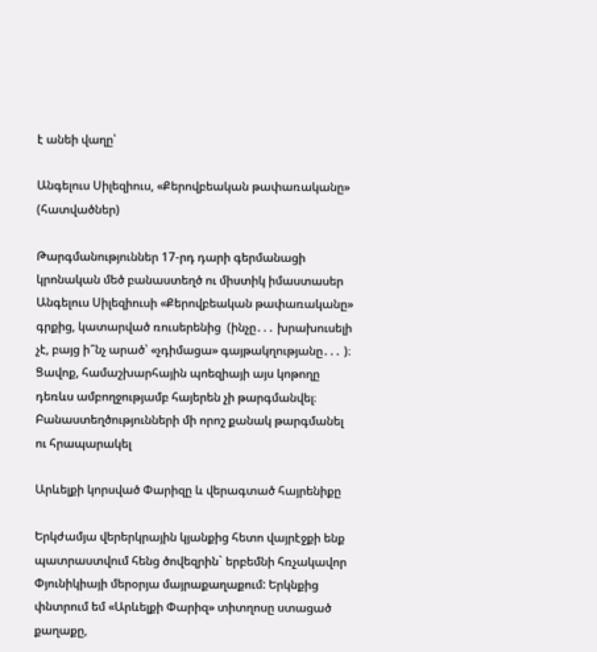է անեի վաղը՝

Անգելուս Սիլեզիուս, «Քերովբեական թափառականը» (հատվածներ)

Թարգմանություններ 17-րդ դարի գերմանացի կրոնական մեծ բանաստեղծ ու միստիկ իմաստասեր Անգելուս Սիլեզիուսի «Քերովբեական թափառականը» գրքից, կատարված ռուսերենից  (ինչը․․․ խրախուսելի չէ, բայց ի՞նչ արած՝ «չդիմացա» գայթակղությանը․․․ )։ Ցավոք, համաշխարհային պոեզիայի այս կոթողը դեռևս ամբողջությամբ հայերեն չի թարգմանվել։ Բանաստեղծությունների մի որոշ քանակ թարգմանել  ու հրապարակել

Արևելքի կորսված Փարիզը և վերագտած հայրենիքը

Երկժամյա վերերկրային կյանքից հետո վայրէջքի ենք պատրաստվում հենց ծովեզրին` երբեմնի հռչակավոր Փյունիկիայի մերօրյա մայրաքաղաքում: Երկնքից փնտրում եմ «Արևելքի Փարիզ» տիտղոսը ստացած քաղաքը,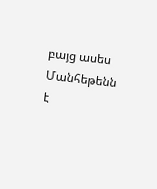բայց ասես  Մանհեթենն է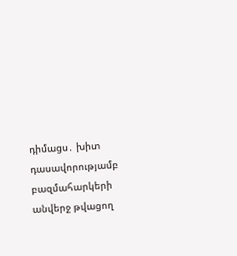դիմացս․ խիտ դասավորությամբ բազմահարկերի անվերջ թվացող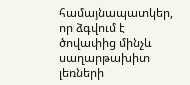համայնապատկեր, որ ձգվում է ծովափից մինչև սաղարթախիտ լեռների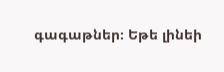գագաթներ։ Եթե լինեի